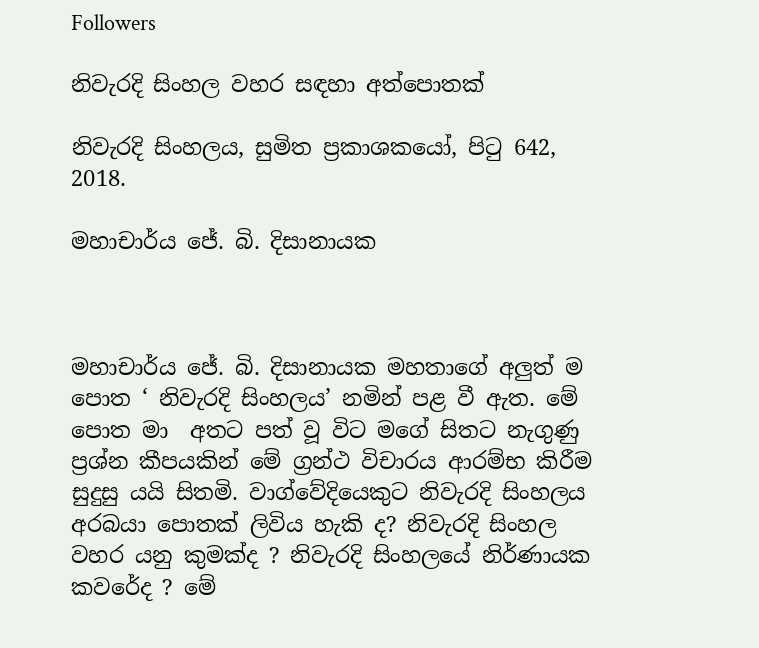Followers

නිවැරදි සිංහල වහර සඳහා අත්පොතක්

නිවැරදි සිංහලය, සුමිත ප්‍රකාශකයෝ, පිටු 642,  2018.

මහාචාර්ය ජේ. බි. දිසානායක



මහාචාර්ය ජේ. බි. දිසානායක මහතාගේ අලුත් ම පොත ‘ නිවැරදි සිංහලය’ නමින් පළ වී ඇත. මේ පොත මා  අතට පත් වූ විට මගේ සිතට නැගුණු ප්‍රශ්න කීපයකින් මේ ග්‍රන්ථ විචාරය ආරම්භ කිරීම සුදුසු යයි සිතමි. වාග්වේදියෙකුට නිවැරදි සිංහලය අරබයා පොතක් ලිවිය හැකි ද? නිවැරදි සිංහල වහර යනු කුමක්ද ? නිවැරදි සිංහලයේ නිර්ණායක කවරේද ? මේ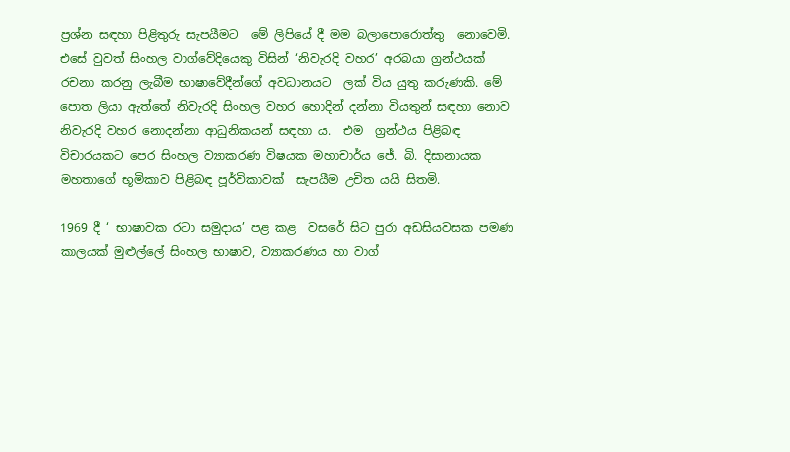ප්‍රශ්න සඳහා පිළිතුරු සැපයීමට  මේ ලිපියේ දී මම බලාපොරොත්තු  නොවෙමි. එසේ වුවත් සිංහල වාග්වේදියෙකු විසින් ‘නිවැරදි වහර’ අරබයා ග්‍රන්ථයක් රචනා කරනු ලැබීම භාෂාවේදීන්ගේ අවධානයට  ලක් විය යුතු කරුණකි. මේ පොත ලියා ඇත්තේ නිවැරදි සිංහල වහර හොදින් දන්නා වියතුන් සඳහා නොව නිවැරදි වහර නොදන්නා ආධුනිකයන් සඳහා ය.  එම  ග්‍රන්ථය පිළිබඳ විචාරයකට පෙර සිංහල ව්‍යාකරණ විෂයක මහාචාර්ය ජේ. බි. දිසානායක මහතාගේ භූමිකාව පිළිබඳ පූර්විකාවක්  සැපයීම උචිත යයි සිතමි.

1969 දී ‘ භාෂාවක රටා සමුදාය’ පළ කළ  වසරේ සිට පුරා අඩසියවසක පමණ කාලයක් මුළුල්ලේ සිංහල භාෂාව, ව්‍යාකරණය හා වාග්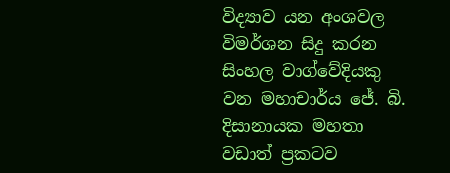විද්‍යාව යන අංශවල විමර්ශන සිදු කරන සිංහල වාග්වේදියකු වන මහාචාර්ය ජේ. බි. දිසානායක මහතා වඩාත් ප්‍රකටව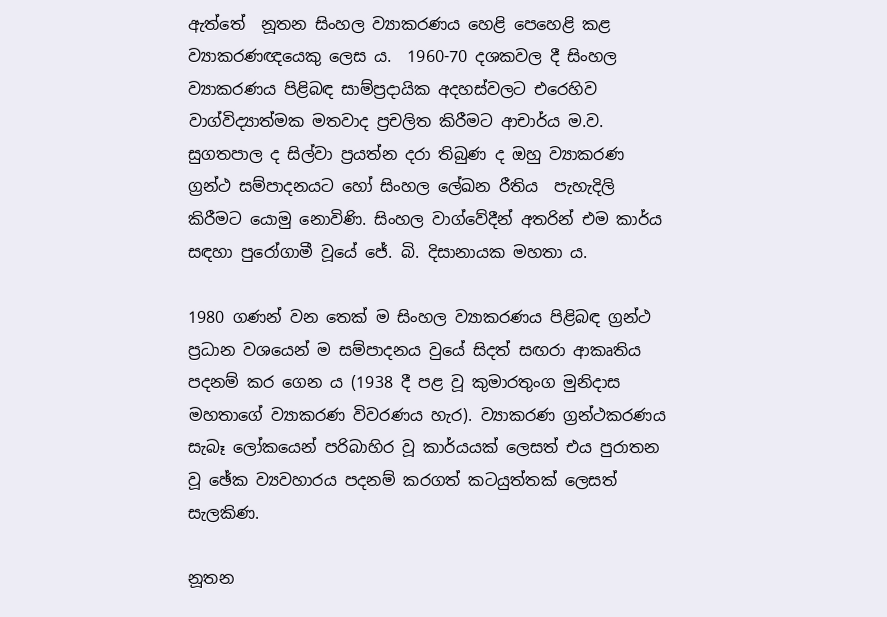ඇත්තේ  නූතන සිංහල ව්‍යාකරණය හෙළි පෙහෙළි කළ ව්‍යාකරණඥයෙකු ලෙස ය.  1960-70 දශකවල දී සිංහල ව්‍යාකරණය පිළිබඳ සාම්ප්‍රදායික අදහස්වලට එරෙහිව වාග්විද්‍යාත්මක මතවාද ප්‍රචලිත කිරීමට ආචාර්ය ම.ව. සුගතපාල ද සිල්වා ප්‍රයත්න දරා තිබුණ ද ඔහු ව්‍යාකරණ ග්‍රන්ථ සම්පාදනයට හෝ සිංහල ලේඛන රීතිය  පැහැදිලි කිරීමට යොමු නොවිණි. සිංහල වාග්වේදීන් අතරින් එම කාර්ය සඳහා පුරෝගාමී වූයේ ජේ. බි. දිසානායක මහතා ය.

1980 ගණන් වන තෙක් ම සිංහල ව්‍යාකරණය පිළිබඳ ග්‍රන්ථ ප්‍රධාන වශයෙන් ම සම්පාදනය වුයේ සිදත් සඟරා ආකෘතිය පදනම් කර ගෙන ය (1938 දී පළ වූ කුමාරතුංග මුනිදාස මහතාගේ ව්‍යාකරණ විවරණය හැර). ව්‍යාකරණ ග්‍රන්ථකරණය සැබෑ ලෝකයෙන් පරිබාහිර වූ කාර්යයක් ලෙසත් එය පුරාතන වූ ඡේක ව්‍යවහාරය පදනම් කරගත් කටයුත්තක් ලෙසත් සැලකිණ.

නූතන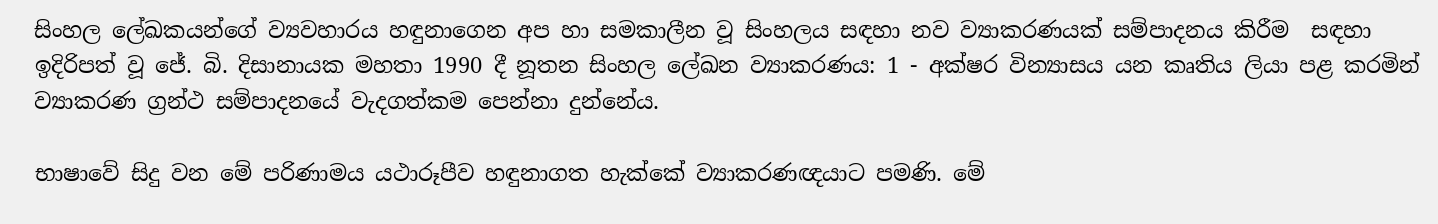සිංහල ලේඛකයන්ගේ ව්‍යවහාරය හඳුනාගෙන අප හා සමකාලීන වූ සිංහලය සඳහා නව ව්‍යාකරණයක් සම්පාදනය කිරීම  සඳහා ඉදිරිපත් වූ ජේ. බි. දිසානායක මහතා 1990 දී නූතන සිංහල ලේඛන ව්‍යාකරණය: 1 - අක්ෂර වින්‍යාසය යන කෘතිය ලියා පළ කරමින්  ව්‍යාකරණ ග්‍රන්ථ සම්පාදනයේ වැදගත්කම පෙන්නා දුන්නේය.

භාෂාවේ සිදු වන මේ පරිණාමය යථාරූපීව හඳුනාගත හැක්කේ ව්‍යාකරණඥයාට පමණි. මේ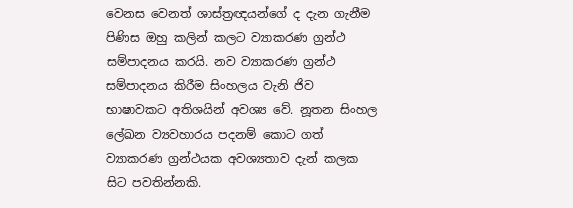වෙනස වෙනත් ශාස්ත්‍රඥයන්ගේ ද දැන ගැනීම පිණිස ඔහු කලින් කලට ව්‍යාකරණ ග්‍රන්ථ සම්පාදනය කරයි. නව ව්‍යාකරණ ග්‍රන්ථ සම්පාදනය කිරීම සිංහලය වැනි ජිව භාෂාවකට අතිශයින් අවශ්‍ය වේ. නූතන සිංහල ලේඛන ව්‍යවහාරය පදනම් කොට ගත් ව්‍යාකරණ ග්‍රන්ථයක අවශ්‍යතාව දැන් කලක සිට පවතින්නකි.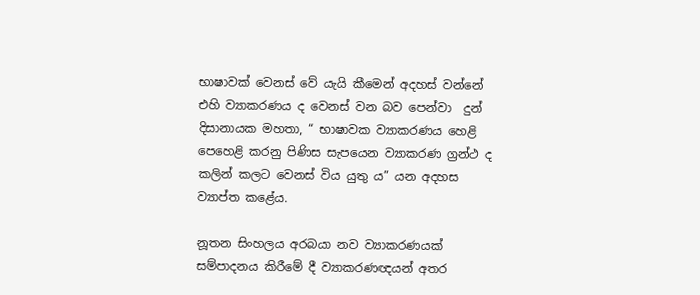භාෂාවක් වෙනස් වේ යැයි කීමෙන් අදහස් වන්නේ එහි ව්‍යාකරණය ද වෙනස් වන බව පෙන්වා  දුන් දිසානායක මහතා, “ භාෂාවක ව්‍යාකරණය හෙළි පෙහෙළි කරනු පිණිස සැපයෙන ව්‍යාකරණ ග්‍රන්ථ ද කලින් කලට වෙනස් විය යුතු ය” යන අදහස ව්‍යාප්ත කළේය.

නූතන සිංහලය අරබයා නව ව්‍යාකරණයක් සම්පාදනය කිරීමේ දී ව්‍යාකරණඥයන් අතර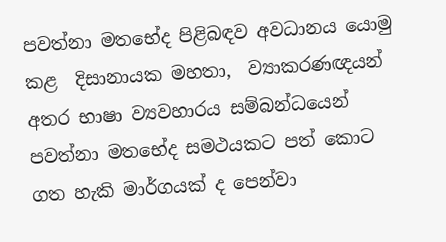පවත්නා මතභේද පිළිබඳව අවධානය යොමු කළ  දිසානායක මහතා,  ව්‍යාකරණඥයන් අතර භාෂා ව්‍යවහාරය සම්බන්ධයෙන් පවත්නා මතභේද සමථයකට පත් කොට ගත හැකි මාර්ගයක් ද පෙන්වා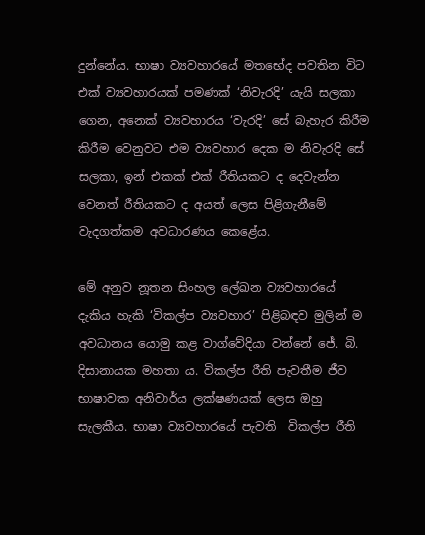දුන්නේය. භාෂා ව්‍යවහාරයේ මතභේද පවතින විට එක් ව්‍යවහාරයක් පමණක් ‘නිවැරදි’ යැයි සලකා ගෙන, අනෙක් ව්‍යවහාරය ‘වැරදි’ සේ බැහැර කිරීම කිරීම වෙනුවට එම ව්‍යවහාර දෙක ම නිවැරදි සේ සලකා, ඉන් එකක් එක් රීතියකට ද දෙවැන්න වෙනත් රීතියකට ද අයත් ලෙස පිළිගැනීමේ වැදගත්කම අවධාරණය කෙළේය.

මේ අනුව නූතන සිංහල ලේඛන ව්‍යවහාරයේ දැකිය හැකි ‘විකල්ප ව්‍යවහාර’ පිළිබඳව මුලින් ම අවධානය යොමු කළ වාග්වේදියා වන්නේ ජේ. බි. දිසානායක මහතා ය. විකල්ප රීති පැවතීම ජීව භාෂාවක අනිවාර්ය ලක්ෂණයක් ලෙස ඔහු සැලකීය. භාෂා ව්‍යවහාරයේ පැවති  විකල්ප රීති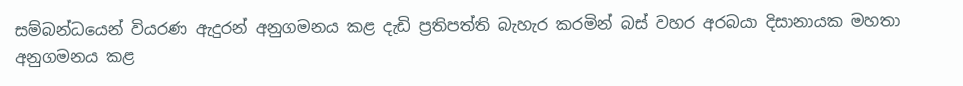සම්බන්ධයෙන් වියරණ ඇදුරන් අනුගමනය කළ දැඩි ප්‍රතිපත්ති බැහැර කරමින් බස් වහර අරබයා දිසානායක මහතා අනුගමනය කළ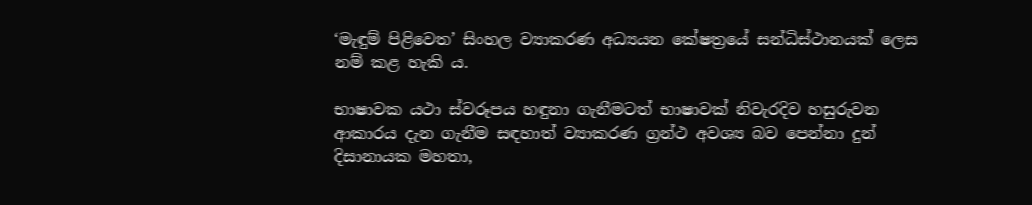‘මැඳුම් පිළිවෙත’ සිංහල ව්‍යාකරණ අධ්‍යයන කේෂත්‍රයේ සන්ධිස්ථානයක් ලෙස නම් කළ හැකි ය.

භාෂාවක යථා ස්වරූපය හඳුනා ගැනීමටත් භාෂාවක් නිවැරදිව හසුරුවන ආකාරය දැන ගැනීම සඳහාත් ව්‍යාකරණ ග්‍රන්ථ අවශ්‍ය බව පෙන්නා දුන් දිසානායක මහතා,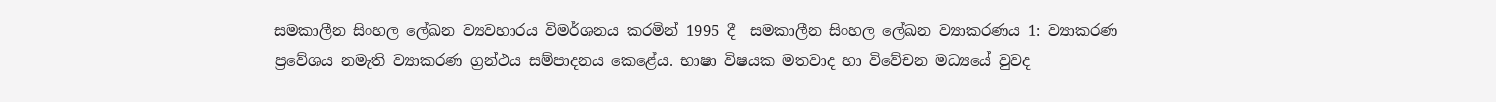සමකාලීන සිංහල ලේඛන ව්‍යවහාරය විමර්ශනය කරමින් 1995 දී  සමකාලීන සිංහල ලේඛන ව්‍යාකරණය 1: ව්‍යාකරණ ප්‍රවේශය නමැති ව්‍යාකරණ ග්‍රන්ථය සම්පාදනය කෙළේය. භාෂා විෂයක මතවාද හා විවේචන මධ්‍යයේ වුවද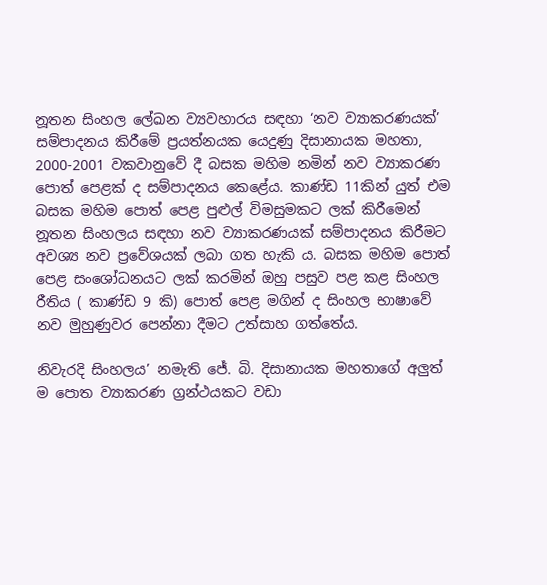නූතන සිංහල ලේඛන ව්‍යවහාරය සඳහා ‘නව ව්‍යාකරණයක්’ සම්පාදනය කිරීමේ ප්‍රයත්නයක යෙදුණු දිසානායක මහතා,  2000-2001 වකවානුවේ දී බසක මහිම නමින් නව ව්‍යාකරණ පොත් පෙළක් ද සම්පාදනය කෙළේය. කාණ්ඩ 11කින් යුත් එම බසක මහිම පොත් පෙළ පුළුල් විමසුමකට ලක් කිරීමෙන් නූතන සිංහලය සඳහා නව ව්‍යාකරණයක් සම්පාදනය කිරීමට අවශ්‍ය නව ප්‍රවේශයක් ලබා ගත හැකි ය. බසක මහිම පොත් පෙළ සංශෝධනයට ලක් කරමින් ඔහු පසුව පළ කළ සිංහල රීතිය ( කාණ්ඩ 9 කි) පොත් පෙළ මගින් ද සිංහල භාෂාවේ නව මුහුණුවර පෙන්නා දීමට උත්සාහ ගත්තේය.

නිවැරදි සිංහලය’ නමැති ජේ. බි. දිසානායක මහතාගේ අලුත් ම පොත ව්‍යාකරණ ග්‍රන්ථයකට වඩා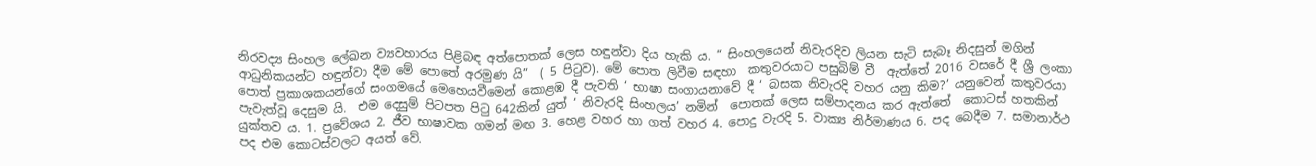නිරවද්‍ය සිංහල ලේඛන ව්‍යවහාරය පිළිබඳ අත්පොතක් ලෙස හඳුන්වා දිය හැකි ය. “ සිංහලයෙන් නිවැරදිව ලියන සැටි සැබෑ නිදසුන් මගින් ආධුනිකයන්ට හඳුන්වා දීම මේ පොතේ අරමුණ යි”  ( 5 පිටුව). මේ පොත ලිවීම සඳහා  කතුවරයාට පසුබිම් වී  ඇත්තේ 2016 වසරේ දී ශ්‍රී ලංකා පොත් ප්‍රකාශකයන්ගේ සංගමයේ මෙහෙයවීමෙන් කොළඹ දී පැවති ‘ භාෂා සංගායනාවේ දී ‘ බසක නිවැරදි වහර යනු කිම?’ යනුවෙන් කතුවරයා පැවැත්වූ දෙසුම යි.  එම දෙසුම් පිටපත පිටු 642කින් යුත් ‘ නිවැරදි සිංහලය’ නමින්  පොතක් ලෙස සම්පාදනය කර ඇත්තේ  කොටස් හතකින් යුක්තව ය. 1. ප්‍රවේශය 2. ජීව භාෂාවක ගමන් මඟ 3. හෙළ වහර හා ගත් වහර 4. පොදු වැරදි 5. වාක්‍ය නිර්මාණය 6. පද බෙදීම 7. සමානාර්ථ පද එම කොටස්වලට අයත් වේ.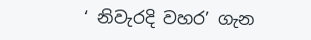‘ නිවැරදි වහර’ ගැන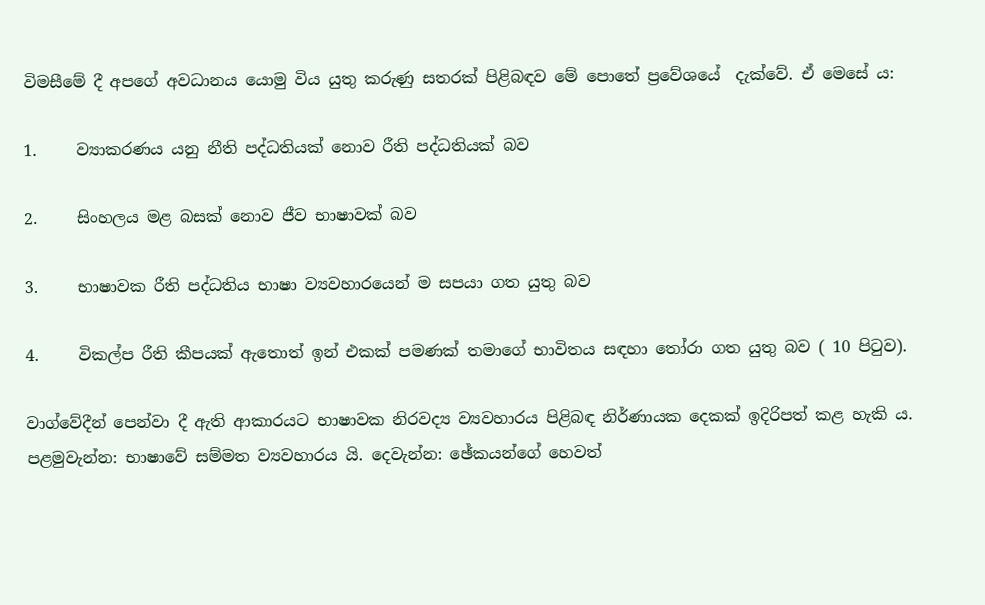විමසීමේ දී අපගේ අවධානය යොමු විය යුතු කරුණු සතරක් පිළිබඳව මේ පොතේ ප්‍රවේශයේ  දැක්වේ. ඒ මෙසේ ය:

1.     ව්‍යාකරණය යනු නීති පද්ධතියක් නොව රීති පද්ධතියක් බව

2.     සිංහලය මළ බසක් නොව ජීව භාෂාවක් බව

3.     භාෂාවක රීති පද්ධතිය භාෂා ව්‍යවහාරයෙන් ම සපයා ගත යුතු බව

4.     විකල්ප රීති කීපයක් ඇතොත් ඉන් එකක් පමණක් තමාගේ භාවිතය සඳහා තෝරා ගත යුතු බව ( 10 පිටුව).

වාග්වේදීන් පෙන්වා දී ඇති ආකාරයට භාෂාවක නිරවද්‍ය ව්‍යවහාරය පිළිබඳ නිර්ණායක දෙකක් ඉදිරිපත් කළ හැකි ය.  පළමුවැන්න: භාෂාවේ සම්මත ව්‍යවහාරය යි. දෙවැන්න: ඡේකයන්ගේ හෙවත්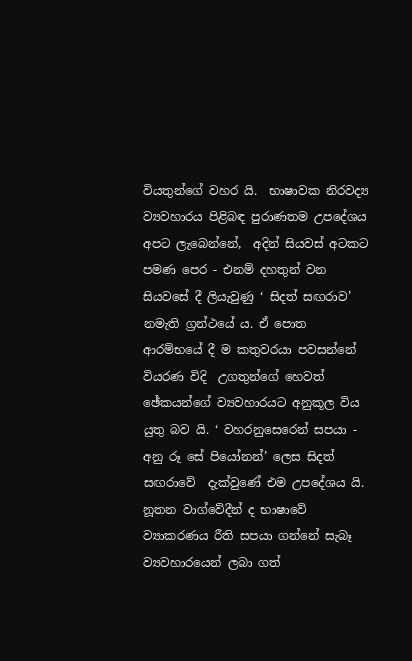වියතුන්ගේ වහර යි.  භාෂාවක නිරවද්‍ය ව්‍යවහාරය පිළිබඳ පුරාණතම උපදේශය අපට ලැබෙන්නේ,  අදින් සියවස් අටකට  පමණ පෙර - එනම් දහතුන් වන සියවසේ දී ලියැවුණු ‘ සිදත් සඟරාව’ නමැති ග්‍රන්ථයේ ය. ඒ පොත ආරම්භයේ දී ම කතුවරයා පවසන්නේ වියරණ විදි  උගතුන්ගේ හෙවත් ඡේකයන්ගේ ව්‍යවහාරයට අනුකූල විය යුතු බව යි. ‘ වහරනුසෙරෙන් සපයා - අනු රූ සේ පියෝනන්’ ලෙස සිදත් සඟරාවේ  දැක්වුණේ එම උපදේශය යි.  නූතන වාග්වේදීන් ද භාෂාවේ ව්‍යාකරණය රීති සපයා ගන්නේ සැබෑ ව්‍යවහාරයෙන් ලබා ගත්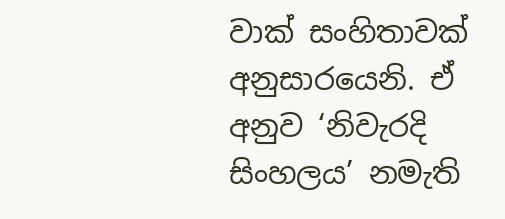වාක් සංහිතාවක් අනුසාරයෙනි. ඒ අනුව ‘නිවැරදි සිංහලය’ නමැති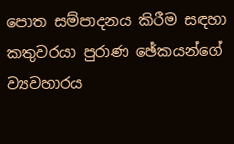පොත සම්පාදනය කිරීම සඳහා කතුවරයා පුරාණ ඡේකයන්ගේ ව්‍යවහාරය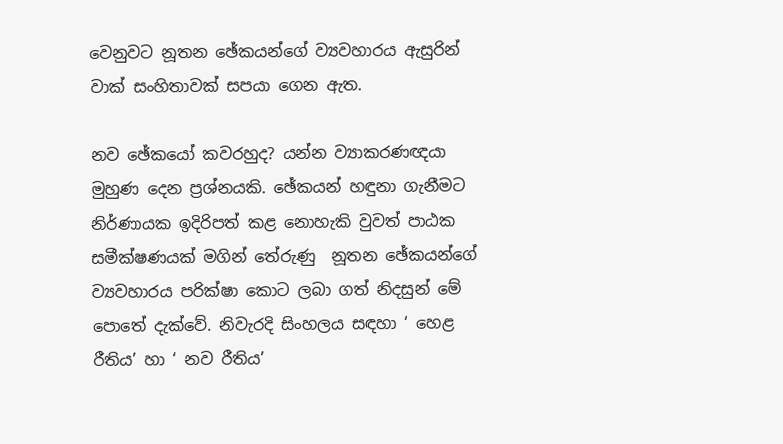වෙනුවට නූතන ඡේකයන්ගේ ව්‍යවහාරය ඇසුරින් වාක් සංහිතාවක් සපයා ගෙන ඇත.

නව ඡේකයෝ කවරහුද? යන්න ව්‍යාකරණඥයා මුහුණ දෙන ප්‍රශ්නයකි. ඡේකයන් හඳුනා ගැනීමට නිර්ණායක ඉදිරිපත් කළ නොහැකි වුවත් පාඨක සමීක්ෂණයක් මගින් තේරුණු  නූතන ඡේකයන්ගේ ව්‍යවහාරය පරික්ෂා කොට ලබා ගත් නිදසුන් මේ පොතේ දැක්වේ. නිවැරදි සිංහලය සඳහා ‘ හෙළ රීතිය’ හා ‘ නව රීතිය’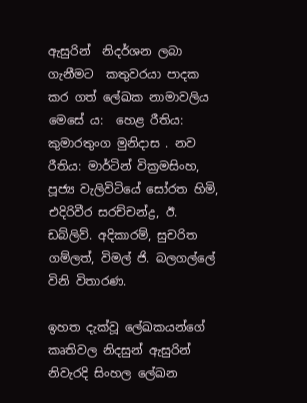ඇසුරින්  නිදර්ශන ලබා ගැනීමට  කතුවරයා පාදක කර ගත් ලේඛක නාමාවලිය මෙසේ ය:  හෙළ රීතිය: කුමාරතුංග මුනිදාස . නව රීතිය: මාර්ටින් වික්‍රමසිංහ, පූජ්‍ය වැලිවිටියේ සෝරත හිමි, එදිරිවීර සරච්චන්ද්‍ර, ඊ. ඩබ්ලිව්. අදිකාරම්, සුචරිත ගම්ලත්, විමල් ජි. බලගල්ලේ විනි විතාරණ.

ඉහත දැක්වූ ලේඛකයන්ගේ කෘතිවල නිදසුන් ඇසුරින්  නිවැරදි සිංහල ලේඛන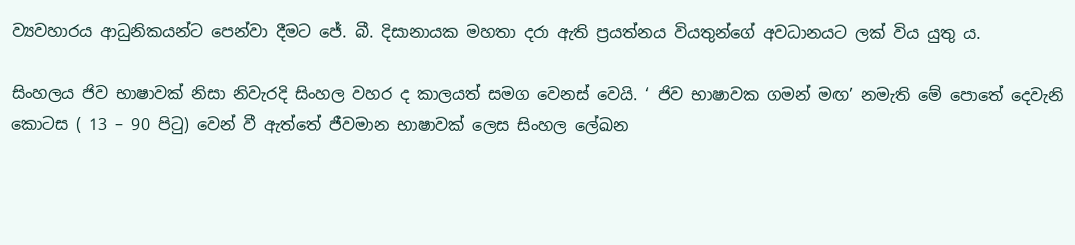ව්‍යවහාරය ආධුනිකයන්ට පෙන්වා දීමට ජේ. බී. දිසානායක මහතා දරා ඇති ප්‍රයත්නය වියතුන්ගේ අවධානයට ලක් විය යුතු ය.

සිංහලය ජිව භාෂාවක් නිසා නිවැරදි සිංහල වහර ද කාලයත් සමග වෙනස් වෙයි. ‘ ජිව භාෂාවක ගමන් මඟ’ නමැති මේ පොතේ දෙවැනි කොටස ( 13 – 90 පිටු) වෙන් වී ඇත්තේ ජීවමාන භාෂාවක් ලෙස සිංහල ලේඛන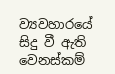ව්‍යවහාරයේ සිදු වී ඇති වෙනස්කම්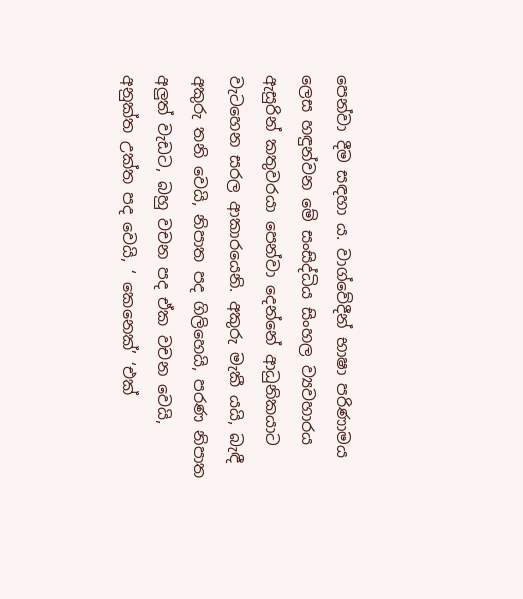පෙන්වා දීම සඳහා ය. වාග්වේදීන් භාෂා පරිණාමය ලෙස හඳුන්වන මේ සංසිද්ධිය සිංහල ව්‍යවහාරය ඇසුරින් කතුවරයා පෙන්වා දෙන්නේ ආධුනිකයාට වැටහෙන සරල ආකාරයෙනි. අකුරු මැකී යයි, බැඳී අකුරු තනි වෙයි, නිපාත පද ගිලිහෙයි, පරණ නිපාත අලුත් වැඩට, බහු වචන පද ඒක වචන වෙයි, අනුක්ත උක්ත පද වෙයි, ‘ කෙනෙක්’ ‘එක්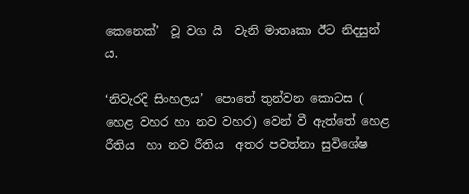කෙනෙක්’  වූ වග යි  වැනි මාතෘකා ඊට නිදසුන් ය.

‘නිවැරදි සිංහලය’  පොතේ තුන්වන කොටස ( හෙළ වහර හා නව වහර) වෙන් වී ඇත්තේ හෙළ රීතිය  හා නව රීතිය  අතර පවත්නා සුවිශේෂ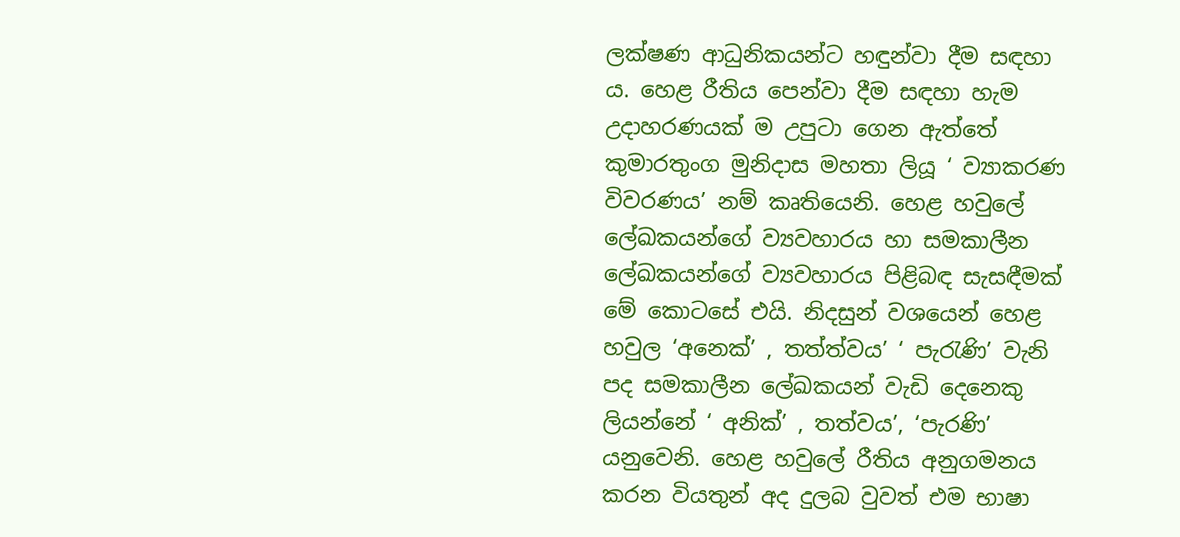ලක්ෂණ ආධුනිකයන්ට හඳුන්වා දීම සඳහා ය. හෙළ රීතිය පෙන්වා දීම සඳහා හැම උදාහරණයක් ම උපුටා ගෙන ඇත්තේ කුමාරතුංග මුනිදාස මහතා ලියූ ‘ ව්‍යාකරණ විවරණය’ නම් කෘතියෙනි. හෙළ හවුලේ ලේඛකයන්ගේ ව්‍යවහාරය හා සමකාලීන ලේඛකයන්ගේ ව්‍යවහාරය පිළිබඳ සැසඳීමක් මේ කොටසේ එයි. නිදසුන් වශයෙන් හෙළ හවුල ‘අනෙක්’ , තත්ත්වය’ ‘ පැරැණි’ වැනි පද සමකාලීන ලේඛකයන් වැඩි දෙනෙකු ලියන්නේ ‘ අනික්’ , තත්වය’, ‘පැරණි’ යනුවෙනි. හෙළ හවුලේ රීතිය අනුගමනය කරන වියතුන් අද දුලබ වුවත් එම භාෂා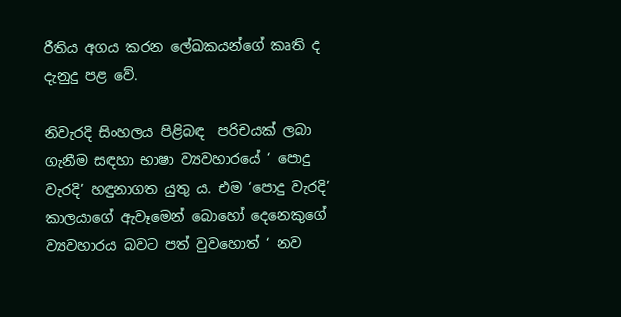රීතිය අගය කරන ලේඛකයන්ගේ කෘති ද දැනුදු පළ වේ.

නිවැරදි සිංහලය පිළිබඳ  පරිචයක් ලබා ගැනීම සඳහා භාෂා ව්‍යවහාරයේ ‘ පොදු වැරදි’ හඳුනාගත යුතු ය. එම ‘පොදු වැරදි’  කාලයාගේ ඇවෑමෙන් බොහෝ දෙනෙකුගේ ව්‍යවහාරය බවට පත් වුවහොත් ‘ නව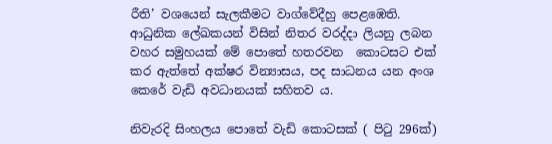රීති’ වශයෙන් සැලකීමට වාග්වේදීහු පෙළඹෙති. ආධුනික ලේඛකයන් විසින් නිතර වරද්දා ලියනු ලබන වහර සමුහයක් මේ පොතේ හතරවන  කොටසට එක් කර ඇත්තේ අක්ෂර වින්‍යාසය, පද සාධනය යන අංශ කෙරේ වැඩි අවධානයක් සහිතව ය.

නිවැරදි සිංහලය පොතේ වැඩි කොටසක් ( පිටු 296ක්)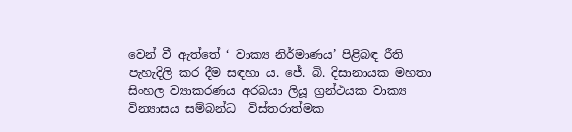වෙන් වී ඇත්තේ ‘ වාක්‍ය නිර්මාණය’ පිළිබඳ රීති පැහැදිලි කර දීම සඳහා ය. ජේ. බි. දිසානායක මහතා සිංහල ව්‍යාකරණය අරබයා ලියූ ග්‍රන්ථයක වාක්‍ය වින්‍යාසය සම්බන්ධ  විස්තරාත්මක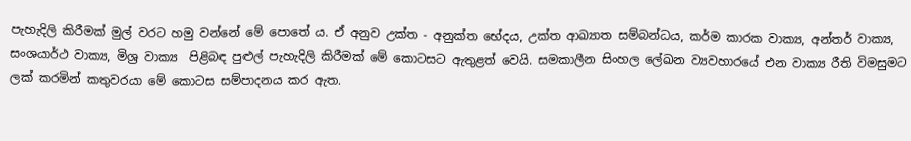පැහැදිලි කිරීමක් මුල් වරට හමු වන්නේ මේ පොතේ ය. ඒ අනුව උක්ත - අනුක්ත භේදය, උක්ත ආඛ්‍යාත සම්බන්ධය, කර්ම කාරක වාක්‍ය, අන්තර් වාක්‍ය, සංශයාර්ථ වාක්‍ය, මිශ්‍ර වාක්‍ය  පිළිබඳ පුළුල් පැහැදිලි කිරීමක් මේ කොටසට ඇතුළත් වෙයි. සමකාලීන සිංහල ලේඛන ව්‍යවහාරයේ එන වාක්‍ය රීති විමසුමට ලක් කරමින් කතුවරයා මේ කොටස සම්පාදනය කර ඇත.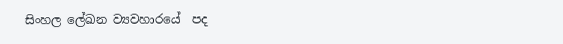සිංහල ලේඛන ව්‍යවහාරයේ  පද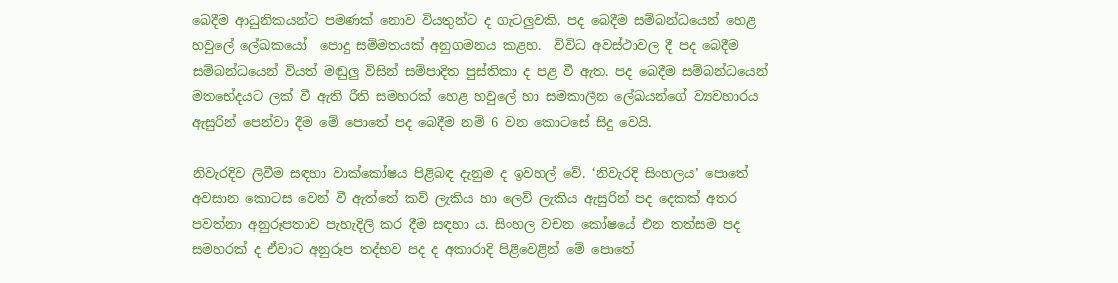බෙදීම ආධුනිකයන්ට පමණක් නොව වියතුන්ට ද ගැටලුවකි. පද බෙදීම සම්බන්ධයෙන් හෙළ හවුලේ ලේඛකයෝ  පොදු සම්මතයක් අනුගමනය කළහ.  විවිධ අවස්ථාවල දී පද බෙදීම සම්බන්ධයෙන් වියත් මඬුලු විසින් සම්පාදිත පුස්තිකා ද පළ වී ඇත. පද බෙදීම සම්බන්ධයෙන් මතභේදයට ලක් වී ඇති රීති සමහරක් හෙළ හවුලේ හා සමකාලීන ලේඛයන්ගේ ව්‍යවහාරය ඇසුරින් පෙන්වා දීම මේ පොතේ පද බෙදීම නම් 6 වන කොටසේ සිදු වෙයි.

නිවැරදිව ලිවීම සඳහා වාක්කෝෂය පිළිබඳ දැනුම ද ඉවහල් වේ. ‘නිවැරදි සිංහලය’ පොතේ අවසාන කොටස වෙන් වී ඇත්තේ කව් ලැකිය හා ලෙව් ලැකිය ඇසුරින් පද දෙකක් අතර පවත්නා අනුරූපතාව පැහැදිලි කර දීම සඳහා ය. සිංහල වචන කෝෂයේ එන තත්සම පද සමහරක් ද ඒවාට අනුරූප තද්භව පද ද අකාරාදි පිළිවෙළින් මේ පොතේ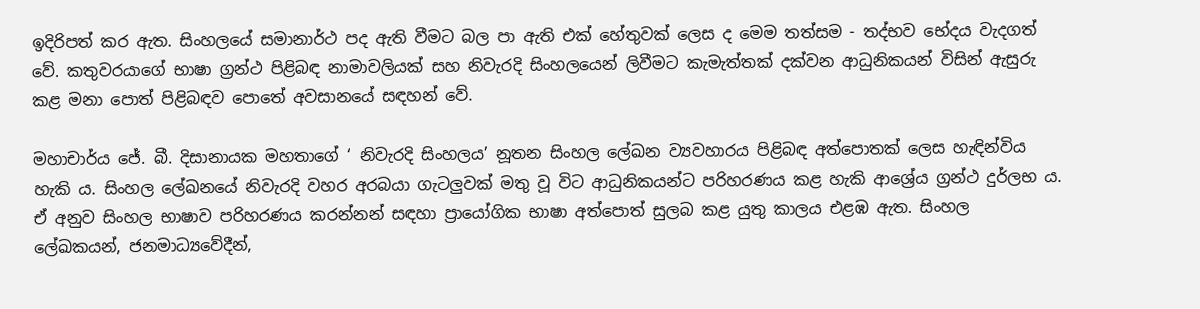ඉදිරිපත් කර ඇත. සිංහලයේ සමානාර්ථ පද ඇති වීමට බල පා ඇති එක් හේතුවක් ලෙස ද මෙම තත්සම - තද්භව භේදය වැදගත් වේ. කතුවරයාගේ භාෂා ග්‍රන්ථ පිළිබඳ නාමාවලියක් සහ නිවැරදි සිංහලයෙන් ලිවීමට කැමැත්තක් දක්වන ආධුනිකයන් විසින් ඇසුරු කළ මනා පොත් පිළිබඳව පොතේ අවසානයේ සඳහන් වේ.

මහාචාර්ය ජේ. බී. දිසානායක මහතාගේ ‘ නිවැරදි සිංහලය’ නූතන සිංහල ලේඛන ව්‍යවහාරය පිළිබඳ අත්පොතක් ලෙස හැඳින්විය හැකි ය. සිංහල ලේඛනයේ නිවැරදි වහර අරබයා ගැටලුවක් මතු වූ විට ආධුනිකයන්ට පරිහරණය කළ හැකි ආශ්‍රේය ග්‍රන්ථ දුර්ලභ ය. ඒ අනුව සිංහල භාෂාව පරිහරණය කරන්නන් සඳහා ප්‍රායෝගික භාෂා අත්පොත් සුලබ කළ යුතු කාලය එළඹ ඇත. සිංහල ලේඛකයන්, ජනමාධ්‍යවේදීන්,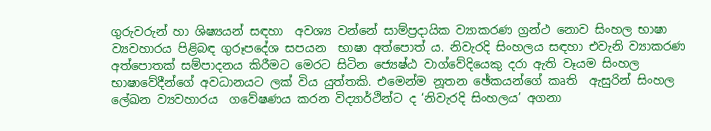ගුරුවරුන් හා ශිෂ්‍යයන් සඳහා  අවශ්‍ය වන්නේ සාම්ප්‍රදායික ව්‍යාකරණ ග්‍රන්ථ නොව සිංහල භාෂා ව්‍යවහාරය පිළිබඳ ගුරූපදේශ සපයන  භාෂා අත්පොත් ය. නිවැරදි සිංහලය සඳහා එවැනි ව්‍යාකරණ අත්පොතක් සම්පාදනය කිරීමට මෙරට සිටින ජ්‍යෙෂ්ඨ වාග්වේදියෙකු දරා ඇති වෑයම සිංහල භාෂාවේදීන්ගේ අවධානයට ලක් විය යුත්තකි. එමෙන්ම නූතන ඡේකයන්ගේ කෘති  ඇසුරින් සිංහල ලේඛන ව්‍යවහාරය  ගවේෂණය කරන විද්‍යාර්ථින්ට ද ‘නිවැරදි සිංහලය’ අගනා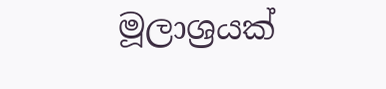මූලාශ්‍රයක්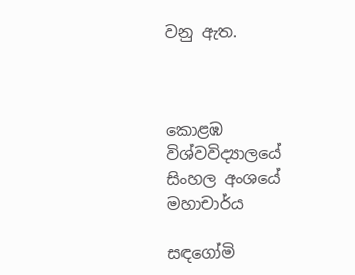වනු ඇත.



කොළඹ විශ්වවිද්‍යාලයේ සිංහල අංශයේ මහාචාර්ය

සඳගෝමි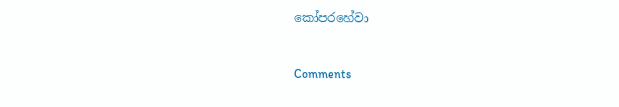කෝපරහේවා



Comments